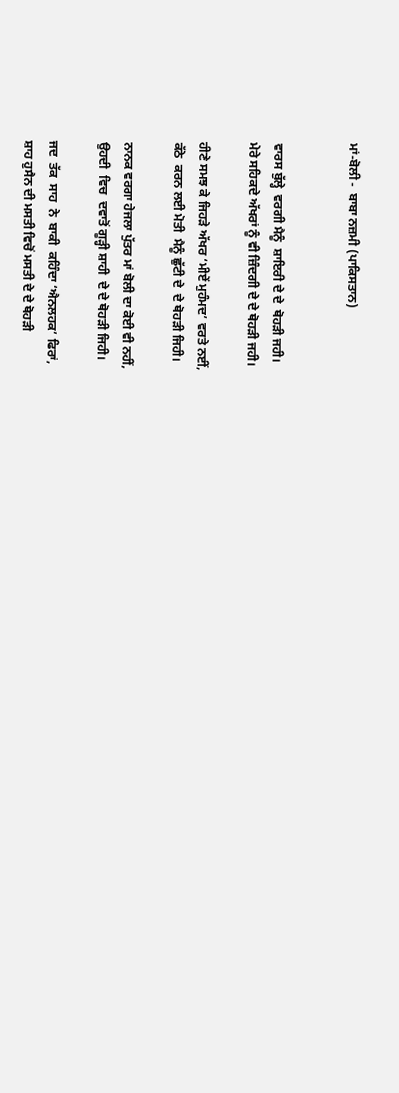ਮਾਂ-ਬੋਲੀ -  ਬਾਬਾ ਨਜ਼ਮੀ (ਪਾਕਿਸਤਾਨ)


ਵਾਰਸ ਬੁੱਲ੍ਹੇ  ਵਰਗੀ ਮੈਨੂੰ  ਸ਼ਾਇਰੀ ਦੇ ਦੇ  ਥੋਹੜੀ ਜਹੀ।
ਮੇਰੇ ਸਹਿਕਦੇ ਅੱਖਰਾਂ ਨੂੰ ਵੀ ਜ਼ਿੰਦਗੀ ਦੇ ਦੇ ਥੋਹੜੀ ਜਹੀ।

ਹੀਣੇ ਸਮਝ ਕੇ ਜਿਹੜੇ ਅੱਖਰ ‘ਮੀਏਂ ਮੁਹੰਮਦ’ ਵਰਤੇ ਨਈਂ,
ਕੱਠੇ  ਕਰਨ ਲਈ ਮੋਤੀ  ਮੈਨੂੰ ਛੁੱਟੀ ਦੇ  ਦੇ ਥੋਹੜੀ ਜਿਹੀ।

ਨਾਨਕ ਵਰਗਾ ਹੇਜਲਾ ਪੁੱਤਰ ਮਾਂ ਬੋਲੀ ਦਾ ਕੋਈ ਵੀ ਨਹੀਂ,
ਉਹਦੀ  ਵਿਚ  ਦਵਾਤੋਂ ਗੂੜ੍ਹੀ ਸ਼ਾਹੀ  ਦੇ ਦੇ ਥੋਹੜੀ ਜਿਹੀ।

ਜਦ  ਤੱਕ  ਸਾਹ  ਨੇ  ਬਾਕੀ  ਕਹਿੰਦਾ ‘ਐਨਲਹਕ’ ਫਿਰਾਂ,
ਸ਼ਾਹ ਹੁਸੈਨ ਦੀ ਮਸਤੀ ਵਿਚੋਂ ਮਸਤੀ ਦੇ ਦੇ ਥੋਹੜੀ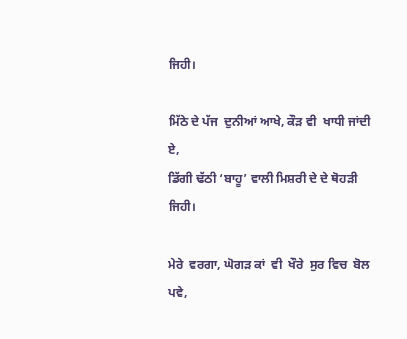ਜਿਹੀ।

ਮਿੱਠੇ ਦੇ ਪੱਜ  ਦੁਨੀਆਂ ਆਖੇ, ਕੌੜ ਵੀ  ਖਾਧੀ ਜਾਂਦੀ ਏ,
ਡਿੱਗੀ ਢੱਠੀ ‘ਬਾਹੂ’ ਵਾਲੀ ਮਿਸ਼ਰੀ ਦੇ ਦੇ ਥੋਹੜੀ ਜਿਹੀ।

ਮੇਰੇ  ਵਰਗਾ, ਘੋਗੜ ਕਾਂ  ਵੀ  ਖੌਰੇ  ਸੁਰ ਵਿਚ  ਬੋਲ ਪਵੇ,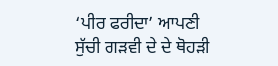‘ਪੀਰ ਫਰੀਦਾ’ ਆਪਣੀ ਸੁੱਚੀ ਗੜਵੀ ਦੇ ਦੇ ਥੋਹੜੀ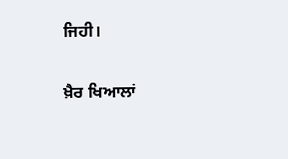ਜਿਹੀ।

ਖ਼ੈਰ ਖਿਆਲਾਂ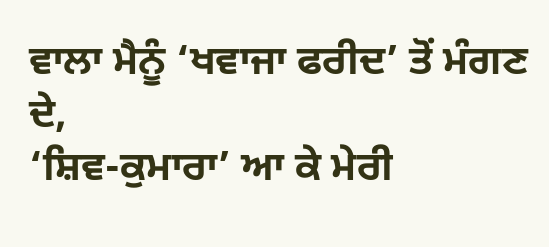ਵਾਲਾ ਮੈਨੂੰ ‘ਖਵਾਜਾ ਫਰੀਦ’ ਤੋਂ ਮੰਗਣ ਦੇ,
‘ਸ਼ਿਵ-ਕੁਮਾਰਾ’ ਆ ਕੇ ਮੇਰੀ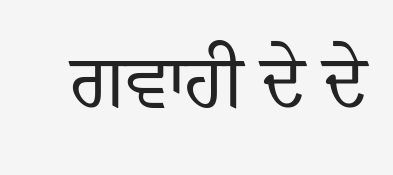ਗਵਾਹੀ ਦੇ ਦੇ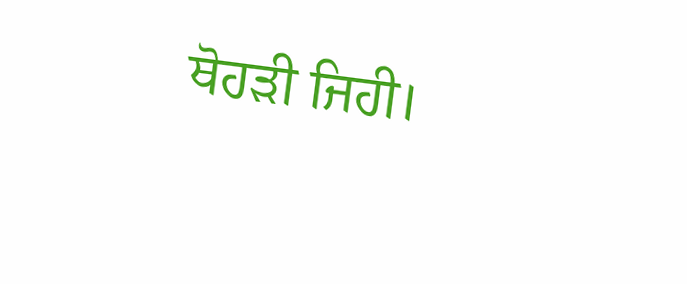ਥੋਹੜੀ ਜਿਹੀ।